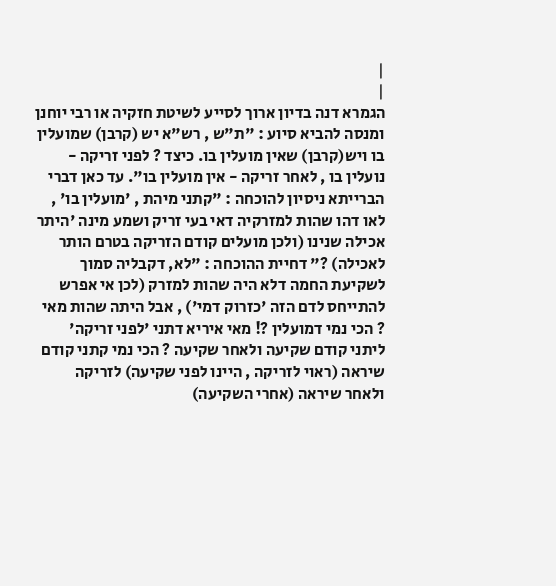|
|
הגמרא דנה בדיון ארוך לסייע לשיטת חזקיה או רבי יוחנן ומנסה להביא סיוע : "ת"ש , רש"א יש (קרבן) שמועלין בו ויש(קרבן) שאין מועלין בו. כיצד ? לפני זריקה - נועלין בו , לאחר זריקה - אין מועלין בו". עד כאן דברי הברייתא ניסיון להוכחה : "קתני מיהת , 'מועלין בו' , לאו דהו שהות למזרקיה דאי בעי זריק ושמע מינה 'היתר אכילה שנינו (ולכן מועלים קודם הזריקה בטרם הותר לאכילה) ?" דחיית ההוכחה : "לא, דקבליה סמוך לשקיעת החמה דלא היה שהות למזרק (לכן אי אפרש להתייחס לדם הזה 'כזרוק דמי') , אבל היתה שהות מאי ? הכי נמי דמועלין ?! מאי איריא דתני 'לפני זריקה' ליתני קודם שקיעה ולאחר שקיעה ? הכי נמי קתני קודם שיראה (ראוי לזריקה , היינו לפני שקיעה) לזריקה ולאחר שיראה (אחרי השקיעה)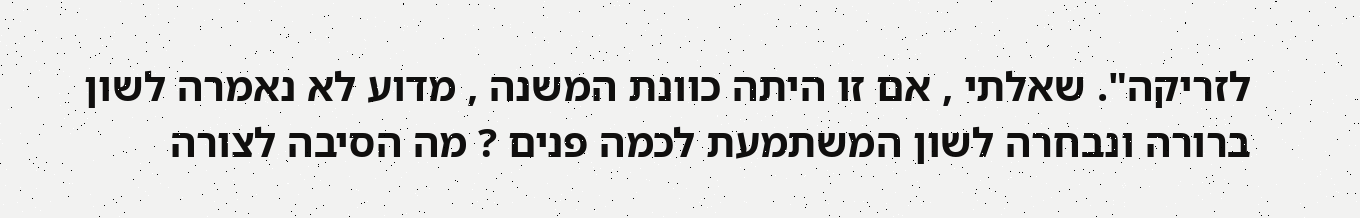לזריקה". שאלתי , אם זו היתה כוונת המשנה , מדוע לא נאמרה לשון ברורה ונבחרה לשון המשתמעת לכמה פנים ? מה הסיבה לצורה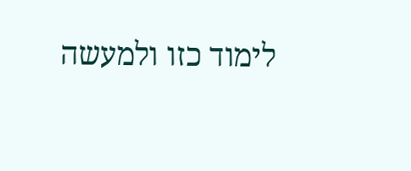לימוד כזו ולמעשה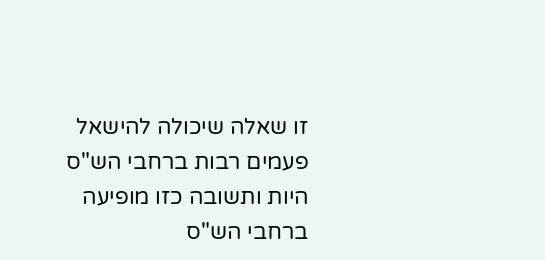זו שאלה שיכולה להישאל פעמים רבות ברחבי הש"ס היות ותשובה כזו מופיעה ברחבי הש"ס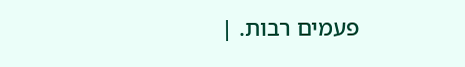פעמים רבות. |